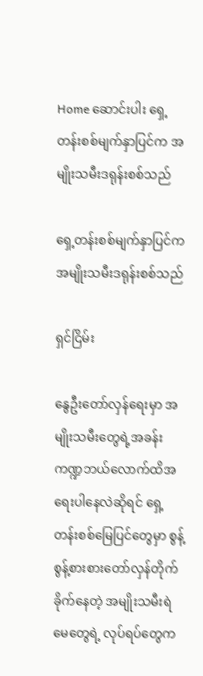Home ဆောင်းပါး ရှေ့တန်းစစ်မျက်နှာပြင်က အမျိုးသမီးဒရုန်းစစ်သည်

ရှေ့တန်းစစ်မျက်နှာပြင်က အမျိုးသမီးဒရုန်းစစ်သည်

ရှင်ငြိမ်း

နွေဦးတော်လှန်ရေးမှာ အမျိုးသမီးတွေရဲ့အခန်းကဏ္ဍဘယ်လောက်ထိအရေးပါနေလဲဆိုရင် ရှေ့တန်းစစ်မြေပြင်တွေမှာ စွန့် စွန့်စားစားတော်လှန်တိုက်ခိုက်နေတဲ့ အမျိုးသမီးရဲမေတွေရဲ့ လုပ်ရပ်တွေက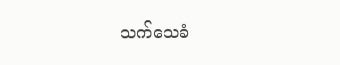သက်သေခံ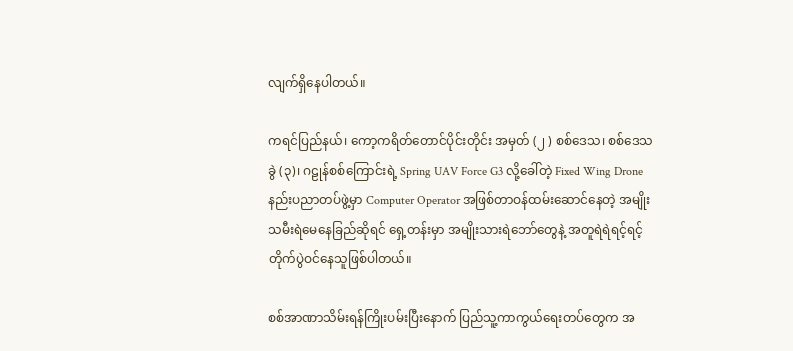လျက်ရှိနေပါတယ်။

ကရင်ပြည်နယ်၊ ကော့ကရိတ်တောင်ပိုင်းတိုင်း အမှတ် (၂ ) စစ်ဒေသ၊ စစ်ဒေသခွဲ (၃)၊ ဂဠုန်စစ်ကြောင်းရဲ့ Spring UAV Force G3 လို့ခေါ်တဲ့ Fixed Wing Drone နည်းပညာတပ်ဖွဲ့မှာ Computer Operator အဖြစ်တာဝန်ထမ်းဆောင်နေတဲ့ အမျိုးသမီးရဲမေနေခြည်ဆိုရင် ရှေ့တန်းမှာ အမျိုးသားရဲဘော်တွေနဲ့ အတူရဲရဲရင့်ရင့်တိုက်ပွဲဝင်နေသူဖြစ်ပါတယ်။

စစ်အာဏာသိမ်းရန်ကြိုးပမ်းပြီးနောက် ပြည်သူ့ကာကွယ်ရေးတပ်တွေက အ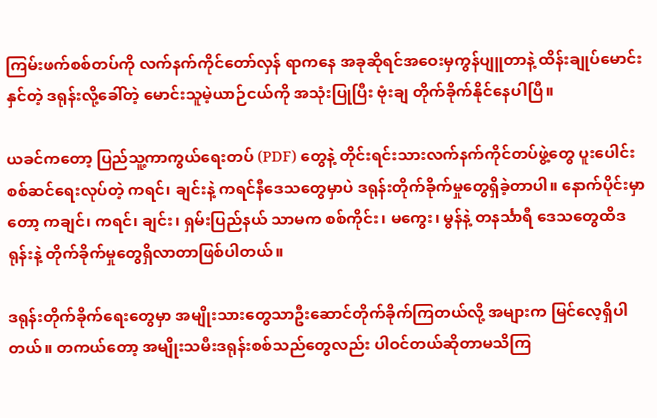ကြမ်းဖက်စစ်တပ်ကို လက်နက်ကိုင်တော်လှန် ရာကနေ အခုဆိုရင်အဝေးမှကွန်ပျူတာနဲ့ ထိန်းချုပ်မောင်းနှင်တဲ့ ဒရုန်းလို့ခေါ်တဲ့ မောင်းသူမဲ့ယာဉ်ငယ်ကို အသုံးပြုပြီး ဗုံးချ တိုက်ခိုက်နိုင်နေပါပြီ။

ယခင်ကတော့ ပြည်သူ့ကာကွယ်ရေးတပ် (PDF) တွေနဲ့ တိုင်းရင်းသားလက်နက်ကိုင်တပ်ဖွဲ့တွေ ပူးပေါင်းစစ်ဆင်ရေးလုပ်တဲ့ ကရင်၊ ချင်းနဲ့ ကရင်နီဒေသတွေမှာပဲ ဒရုန်းတိုက်ခိုက်မှုတွေရှိခဲ့တာပါ။ နောက်ပိုင်းမှာတော့ ကချင်၊ ကရင်၊ ချင်း၊ ရှမ်းပြည်နယ် သာမက စစ်ကိုင်း၊ မကွေး၊ မွန်နဲ့ တနင်္သာရီ ဒေသတွေထိဒရုန်းနဲ့ တိုက်ခိုက်မှုတွေရှိလာတာဖြစ်ပါတယ်။

ဒရုန်းတိုက်ခိုက်ရေးတွေမှာ အမျိုးသားတွေသာဦးဆောင်တိုက်ခိုက်ကြတယ်လို့ အများက မြင်လေ့ရှိပါတယ်။ တကယ်တော့ အမျိုးသမီးဒရုန်းစစ်သည်တွေလည်း ပါဝင်တယ်ဆိုတာမသိကြ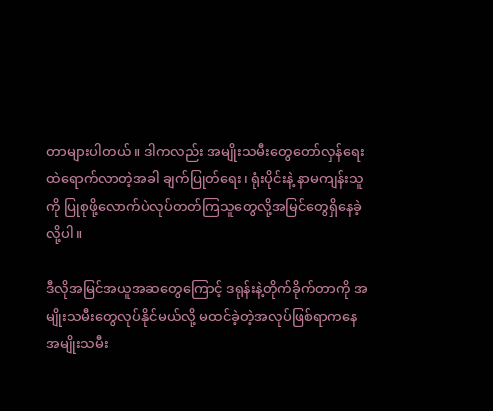တာများပါတယ်။ ဒါကလည်း အမျိုးသမီးတွေတော်လှန်ရေး ထဲရောက်လာတဲ့အခါ ချက်ပြုတ်ရေး၊ ရုံးပိုင်းနဲ့ နာမကျန်းသူကို ပြုစုဖို့လောက်ပဲလုပ်တတ်ကြသူတွေလို့အမြင်တွေရှိနေခဲ့လို့ပါ။

ဒီလိုအမြင်အယူအဆတွေကြောင့် ဒရုန်းနဲ့တိုက်ခိုက်တာကို အမျိုးသမီးတွေလုပ်နိုင်မယ်လို့ မထင်ခဲ့တဲ့အလုပ်ဖြစ်ရာကနေ အမျိုးသမီး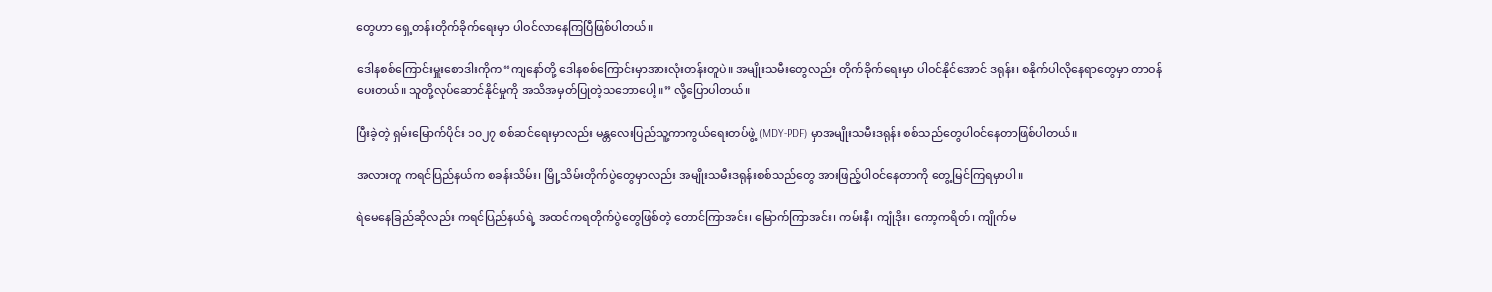တွေဟာ ရှေ့တန်းတိုက်ခိုက်ရေးမှာ ပါဝင်လာနေကြပြီဖြစ်ပါတယ်။

ဒေါနစစ်ကြောင်းမှူးစောဒါးကိုက“ကျနော်တို့ ဒေါနစစ်ကြောင်းမှာအားလုံးတန်းတူပဲ။ အမျိုးသမီးတွေလည်း တိုက်ခိုက်ရေးမှာ ပါဝင်နိုင်အောင် ဒရုန်း၊ စနိုက်ပါလိုနေရာတွေမှာ တာဝန်ပေးတယ်။ သူတို့လုပ်ဆောင်နိုင်မှုကို အသိအမှတ်ပြုတဲ့သဘောပေါ့။” လို့ပြောပါတယ်။

ပြီးခဲ့တဲ့ ရှမ်းမြောက်ပိုင်း ၁၀၂၇ စစ်ဆင်ရေးမှာလည်း မန္တလေးပြည်သူ့ကာကွယ်ရေးတပ်ဖွဲ့ (MDY-PDF) မှာအမျိုးသမီးဒရုန်း စစ်သည်တွေပါဝင်နေတာဖြစ်ပါတယ်။

အလားတူ ကရင်ပြည်နယ်က စခန်းသိမ်း၊ မြို့သိမ်းတိုက်ပွဲတွေမှာလည်း အမျိုးသမီးဒရုန်းစစ်သည်တွေ အားဖြည့်ပါဝင်နေတာကို တွေ့မြင်ကြရမှာပါ။

ရဲမေနေခြည်ဆိုလည်း ကရင်ပြည်နယ်ရဲ့ အထင်ကရတိုက်ပွဲတွေဖြစ်တဲ့ တောင်ကြာအင်း၊ မြောက်ကြာအင်း၊ ကမ်းနီ၊ ကျုံဒိုး၊ ကော့ကရိတ်၊ ကျိုက်မ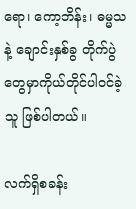ရော၊ ကော့ဘိန်း၊ ဓမ္မသနဲ့ ချောင်းနှစ်ခွ တိုက်ပွဲတွေမှာကိုယ်တိုင်ပါဝင်ခဲ့သူ ဖြစ်ပါတယ်။

လက်ရှိစခန်း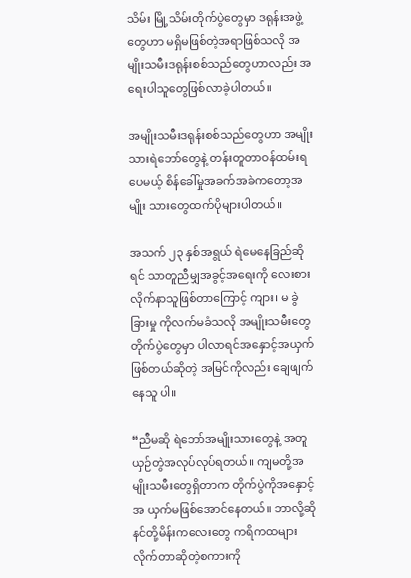သိမ်း မြို့သိမ်းတိုက်ပွဲတွေမှာ ဒရုန်းအဖွဲ့တွေဟာ မရှိမဖြစ်တဲ့အရာဖြစ်သလို အမျိုးသမီးဒရုန်းစစ်သည်တွေဟာလည်း အရေးပါသူတွေဖြစ်လာခဲ့ပါတယ်။

အမျိုးသမီးဒရုန်းစစ်သည်တွေဟာ အမျိုးသားရဲဘော်တွေနဲ့ တန်းတူတာဝန်ထမ်းရပေမယ့် စိန်ခေါ်မှုအခက်အခဲကတော့အမျိုး သားတွေထက်ပိုများပါတယ်။

အသက် ၂၃ နှစ်အရွယ် ရဲမေနေခြည်ဆိုရင် သာတူညီမျှအခွင့်အရေးကို လေးစားလိုက်နာသူဖြစ်တာကြောင့် ကျား၊ မ ခွဲခြားမှု ကိုလက်မခံသလို အမျိုးသမီးတွေတိုက်ပွဲတွေမှာ ပါလာရင်အနှောင့်အယှက်ဖြစ်တယ်ဆိုတဲ့ အမြင်ကိုလည်း ချေဖျက်နေသူ ပါ။

“ညီမဆို ရဲဘော်အမျိုးသားတွေနဲ့ အတူယှဉ်တွဲအလုပ်လုပ်ရတယ်။ ကျမတို့အမျိုးသမီးတွေရှိတာက တိုက်ပွဲကိုအနှောင့်အ ယှက်မဖြစ်အောင်နေတယ်။ ဘာလို့ဆို နင်တို့မိန်းကလေးတွေ ကရိကထများလိုက်တာဆိုတဲ့စကားကို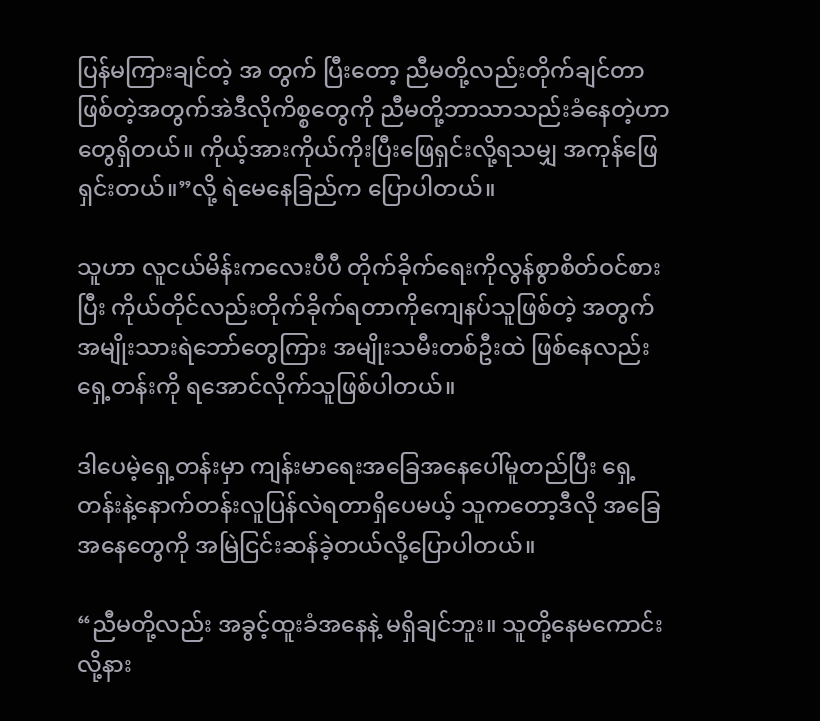ပြန်မကြားချင်တဲ့ အ တွက် ပြီးတော့ ညီမတို့လည်းတိုက်ချင်တာ ဖြစ်တဲ့အတွက်အဲဒီလိုကိစ္စတွေကို ညီမတို့ဘာသာသည်းခံနေတဲ့ဟာတွေရှိတယ်။ ကိုယ့်အားကိုယ်ကိုးပြီးဖြေရှင်းလို့ရသမျှ အကုန်ဖြေရှင်းတယ်။”လို့ ရဲမေနေခြည်က ပြောပါတယ်။

သူဟာ လူငယ်မိန်းကလေးပီပီ တိုက်ခိုက်ရေးကိုလွန်စွာစိတ်ဝင်စားပြီး ကိုယ်တိုင်လည်းတိုက်ခိုက်ရတာကိုကျေနပ်သူဖြစ်တဲ့ အတွက် အမျိုးသားရဲဘော်တွေကြား အမျိုးသမီးတစ်ဦးထဲ ဖြစ်နေလည်းရှေ့တန်းကို ရအောင်လိုက်သူဖြစ်ပါတယ်။

ဒါပေမဲ့ရှေ့တန်းမှာ ကျန်းမာရေးအခြေအနေပေါ်မူတည်ပြီး ရှေ့တန်းနဲ့နောက်တန်းလူပြန်လဲရတာရှိပေမယ့် သူကတော့ဒီလို အခြေအနေတွေကို အမြဲငြင်းဆန်ခဲ့တယ်လို့ပြောပါတယ်။

“ညီမတို့လည်း အခွင့်ထူးခံအနေနဲ့ မရှိချင်ဘူး။ သူတို့နေမကောင်းလို့နား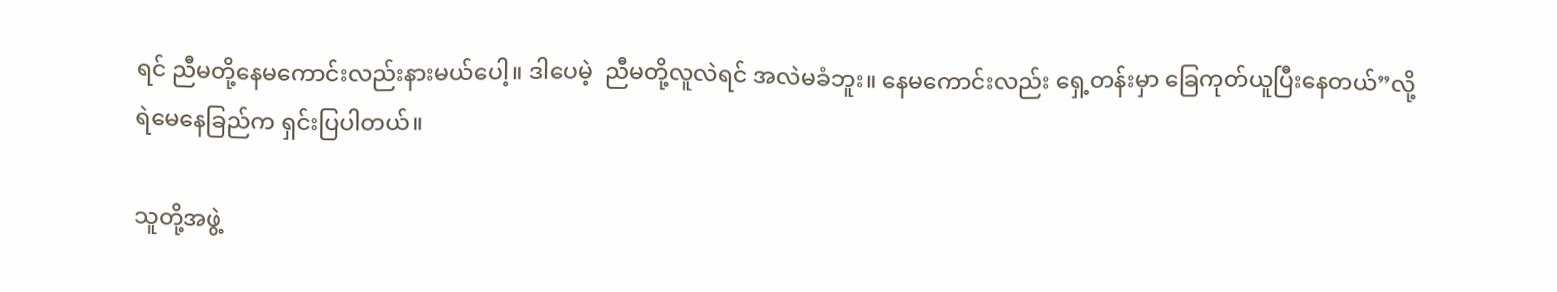ရင် ညီမတို့နေမကောင်းလည်းနားမယ်ပေါ့။ ဒါပေမဲ့  ညီမတို့လူလဲရင် အလဲမခံဘူး။ နေမကောင်းလည်း ရှေ့တန်းမှာ ခြေကုတ်ယူပြီးနေတယ်”လို့ ရဲမေနေခြည်က ရှင်းပြပါတယ်။

သူတို့အဖွဲ့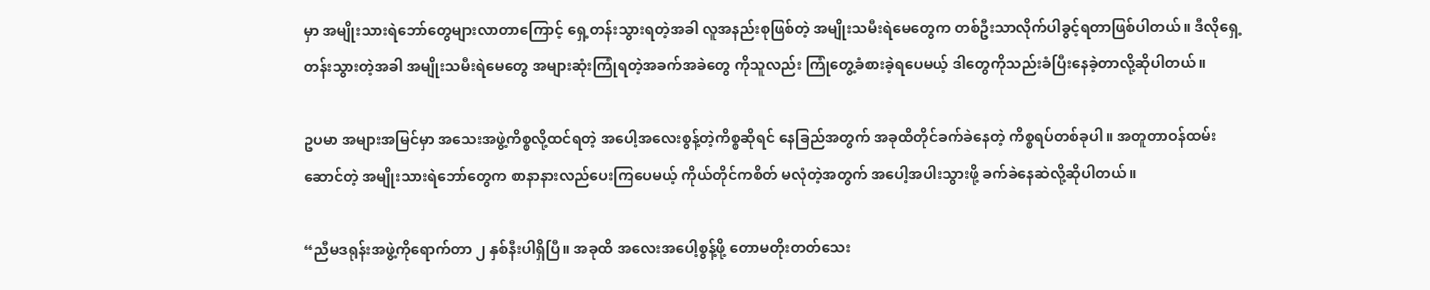မှာ အမျိုးသားရဲဘော်တွေများလာတာကြောင့် ရှေ့တန်းသွားရတဲ့အခါ လူအနည်းစုဖြစ်တဲ့ အမျိုးသမီးရဲမေတွေက တစ်ဦးသာလိုက်ပါခွင့်ရတာဖြစ်ပါတယ်။ ဒီလိုရှေ့တန်းသွားတဲ့အခါ အမျိုးသမီးရဲမေတွေ အများဆုံးကြုံရတဲ့အခက်အခဲတွေ ကိုသူလည်း ကြုံတွေ့ခံစားခဲ့ရပေမယ့် ဒါတွေကိုသည်းခံပြီးနေခဲ့တာလို့ဆိုပါတယ်။

ဥပမာ အများအမြင်မှာ အသေးအဖွဲ့ကိစ္စလို့ထင်ရတဲ့ အပေါ့အလေးစွန့်တဲ့ကိစ္စဆိုရင် နေခြည်အတွက် အခုထိတိုင်ခက်ခဲနေတဲ့ ကိစ္စရပ်တစ်ခုပါ။ အတူတာဝန်ထမ်းဆောင်တဲ့ အမျိုးသားရဲဘော်တွေက စာနာနားလည်ပေးကြပေမယ့် ကိုယ်တိုင်ကစိတ် မလုံတဲ့အတွက် အပေါ့အပါးသွားဖို့ ခက်ခဲနေဆဲလို့ဆိုပါတယ်။

“ညီမဒရုန်းအဖွဲ့ကိုရောက်တာ ၂ နှစ်နီးပါရှိပြီ။ အခုထိ အလေးအပေါ့စွန့်ဖို့ တောမတိုးတတ်သေး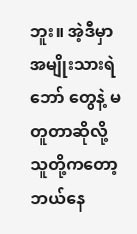ဘူး။ အဲ့ဒီမှာအမျိုးသားရဲဘော် တွေနဲ့ မတူတာဆိုလို့ သူတို့ကတော့ဘယ်နေ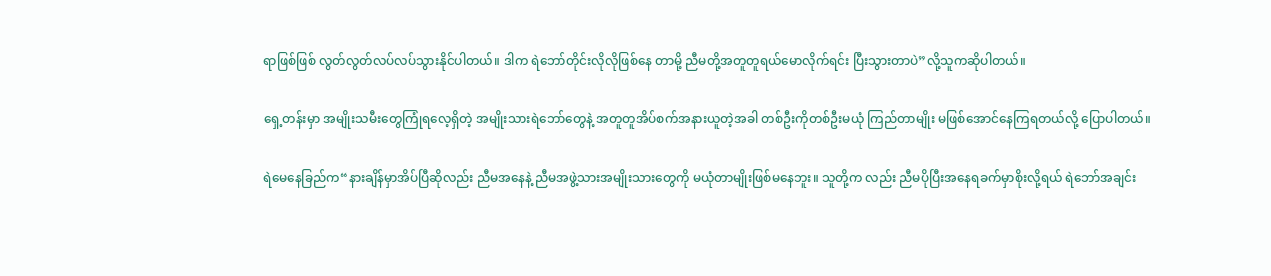ရာဖြစ်ဖြစ် လွတ်လွတ်လပ်လပ်သွားနိုင်ပါတယ်။ ဒါက ရဲဘော်တိုင်းလိုလိုဖြစ်နေ တာမို့ ညီမတို့အတူတူရယ်မောလိုက်ရင်း ပြီးသွားတာပဲ”လို့သူကဆိုပါတယ်။

ရှေ့တန်းမှာ အမျိုးသမီးတွေကြုံရလေ့ရှိတဲ့ အမျိုးသားရဲဘော်တွေနဲ့ အတူတူအိပ်စက်အနားယူတဲ့အခါ တစ်ဦးကိုတစ်ဦးမယုံ ကြည်တာမျိုး မဖြစ်အောင်နေကြရတယ်လို့ ပြောပါတယ်။

ရဲမေနေခြည်က“နားချိန်မှာအိပ်ပြီဆိုလည်း ညီမအနေနဲ့ ညီမအဖွဲ့သားအမျိုးသားတွေကို မယုံတာမျိုးဖြစ်မနေဘူး။ သူတို့က လည်း ညီမပိုပြီးအနေရခက်မှာစိုးလို့ရယ် ရဲဘော်အချင်း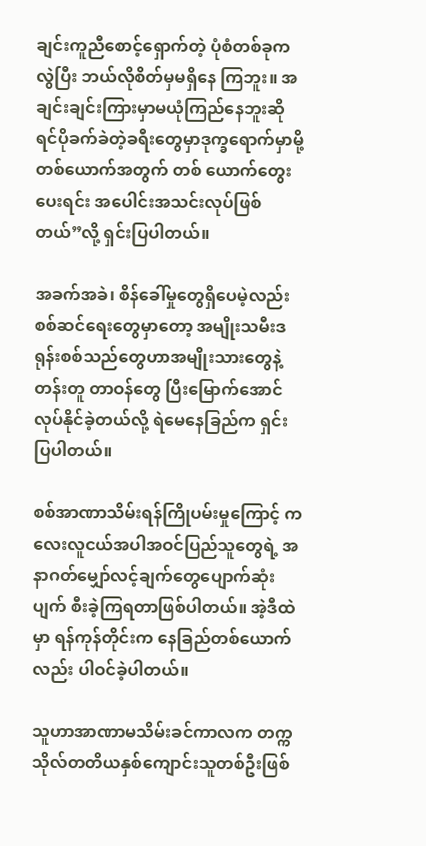ချင်းကူညီစောင့်ရှောက်တဲ့ ပုံစံတစ်ခုကလွဲပြီး ဘယ်လိုစိတ်မှမရှိနေ ကြဘူး။ အချင်းချင်းကြားမှာမယုံကြည်နေဘူးဆိုရင်ပိုခက်ခဲတဲ့ခရီးတွေမှာဒုက္ခရောက်မှာမို့ တစ်ယောက်အတွက် တစ် ယောက်တွေးပေးရင်း အပေါင်းအသင်းလုပ်ဖြစ်တယ်”လို့ ရှင်းပြပါတယ်။

အခက်အခဲ၊ စိန်ခေါ်မှုတွေရှိပေမဲ့လည်း စစ်ဆင်ရေးတွေမှာတော့ အမျိုးသမီးဒရုန်းစစ်သည်တွေဟာအမျိုးသားတွေနဲ့ တန်းတူ တာဝန်တွေ ပြီးမြောက်အောင်လုပ်နိုင်ခဲ့‌တယ်လို့ ရဲမေနေခြည်က ရှင်းပြပါတယ်။

စစ်အာဏာသိမ်းရန်ကြိုပမ်းမှုကြောင့် ကလေးလူငယ်အပါအဝင်ပြည်သူတွေရဲ့ အနာဂတ်မျှော်လင့်ချက်တွေပျောက်ဆုံးပျက် စီးခဲ့ကြရတာဖြစ်ပါတယ်။ အဲ့ဒီထဲမှာ ရန်ကုန်တိုင်းက နေခြည်တစ်ယောက်လည်း ပါဝင်ခဲ့ပါတယ်။

သူဟာအာဏာမသိမ်းခင်ကာလက တက္ကသိုလ်တတိယနှစ်ကျောင်းသူတစ်ဦးဖြစ်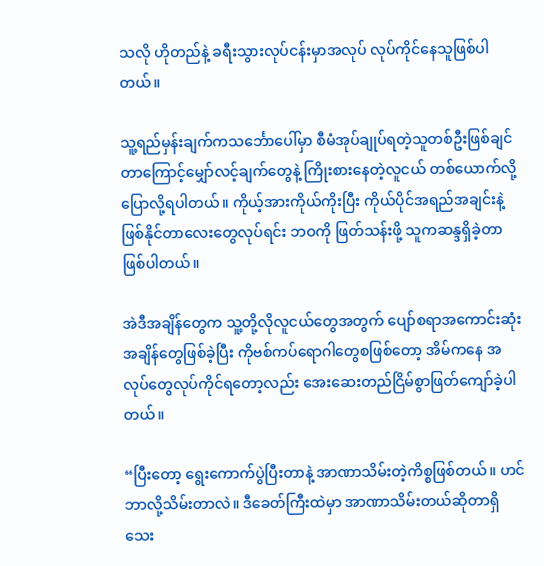သလို ဟိုတည်နဲ့ ခရီးသွားလုပ်ငန်းမှာအလုပ် လုပ်ကိုင်နေသူဖြစ်ပါတယ်။

သူ့ရည်မှန်းချက်ကသင်္ဘောပေါ်မှာ စီမံအုပ်ချုပ်ရတဲ့သူတစ်ဦးဖြစ်ချင်တာကြောင့်မျှော်လင့်ချက်တွေနဲ့ ကြိုးစားနေတဲ့လူငယ် တစ်ယောက်လို့ပြောလို့ရပါတယ်။ ကိုယ့်အားကိုယ်ကိုးပြီး ကိုယ်ပိုင်အရည်အချင်းနဲ့ ဖြစ်နိုင်တာလေးတွေလုပ်ရင်း ဘဝကို ဖြတ်သန်းဖို့ သူကဆန္ဒရှိခဲ့တာဖြစ်ပါတယ်။

အဲဒီအချိန်တွေက သူ့တို့လိုလူငယ်တွေအတွက် ပျော်စရာအကောင်းဆုံးအချိန်တွေဖြစ်ခဲ့ပြီး ကိုဗစ်ကပ်ရောဂါတွေစဖြစ်တော့ အိမ်ကနေ အလုပ်တွေလုပ်ကိုင်ရတော့လည်း အေးဆေးတည်ငြိမ်စွာဖြတ်ကျော်ခဲ့ပါတယ်။

“ပြီးတော့ ရွေးကောက်ပွဲပြီးတာနဲ့ အာဏာသိမ်းတဲ့ကိစ္စဖြစ်တယ်။ ဟင် ဘာလို့သိမ်းတာလဲ။ ဒီခေတ်ကြီးထဲမှာ အာဏာသိမ်းတယ်ဆိုတာရှိသေး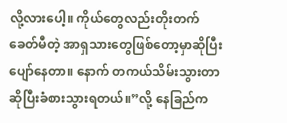လို့လားပေါ့။ ကိုယ်တွေလည်းတိုးတက်ခေတ်မီတဲ့ အာရှသားတွေဖြစ်တော့မှာဆိုပြီးပျော်နေတာ။ နောက် တကယ်သိမ်းသွားတာ ဆိုပြီးခံစားသွားရတယ်။”လို့ နေခြည်က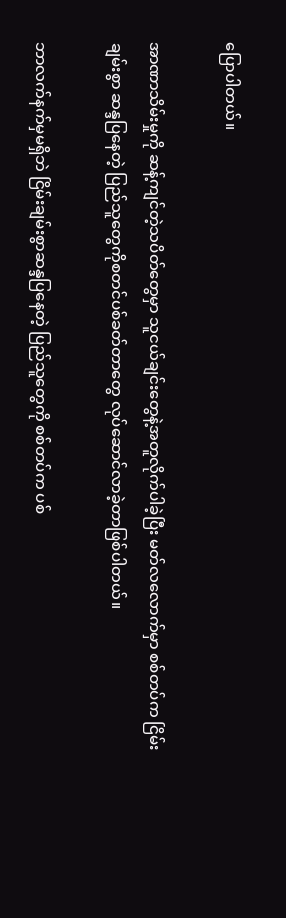ပြောပါတယ်။

အာဏာသိမ်းမှုကို ဆန့်ကျင်တဲ့သပိတ်တွေမှာ သူငယ်ချင်းတွေနဲ့အတူလိုက်ပါခဲ့ပြီး မတ်လလောက်မှာ စစ်တပ်က ငြိမ်းချမ်းစွာ ဆန္ဒပြနေတဲ့ ပြည်သူတွေကိုစတင်ပစ်ခတ်တာတွေ လုပ်ဆောင်လာခဲ့တာဖြစ်ပါတယ်။

ဘာလက်နက်မှမရှိဘဲ ငြိမ်းချမ်းစွာဆန္ဒပြနေတဲ့ ပြည်သူတွေကို စစ်တပ်က ပစ်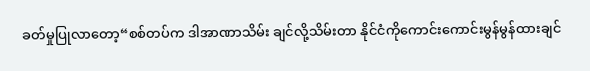ခတ်မှုပြုလာတော့“စစ်တပ်က ဒါအာဏာသိမ်း ချင်လို့သိမ်းတာ နိုင်ငံကိုကောင်းကောင်းမွန်မွန်ထားချင်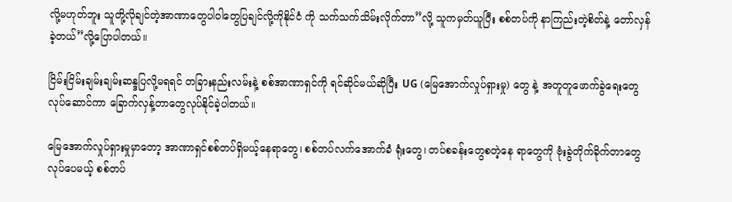လို့မဟုတ်ဘူး သူတို့လိုချင်တဲ့အာဏာတွေပါဝါတွေပြချင်လို့ကိုနိုင်ငံ ကို သက်သက်သိမ်းလိုက်တာ”လို့ သူကမှတ်ယူပြီး စစ်တပ်ကို နာကြည်းတဲ့စိတ်နဲ့ တော်လှန်ခဲ့တယ်”လို့ပြောပါတယ်။

ငြိမ်းငြိမ်းချမ်းချမ်းဆန္ဒပြလို့မရရင် တခြားနည်းလမ်းနဲ့ စစ်အာဏာရှင်ကို ရင်ဆိုင်မယ်ဆိုပြီး UG (မြေအောက်လှုပ်ရှားမှု) တွေ နဲ့ အတူတူဖောက်ခွဲရေးတွေလုပ်ဆောင်ကာ ခြောက်လှန့်တာတွေလုပ်နိုင်ခဲ့ပါတယ်။

မြေအောက်လှုပ်ရှားမှုမှာတော့ အာဏာရှင်စစ်တပ်ရှိမယ့်နေရာတွေ၊ စစ်တပ်လက်အောက်ခံ ရုံးတွေ၊ တပ်စခန်းတွေစတဲ့နေ ရာတွေကို ဗုံးခွဲတိုက်ခိုက်တာတွေလုပ်ပေမယ့် စစ်တပ်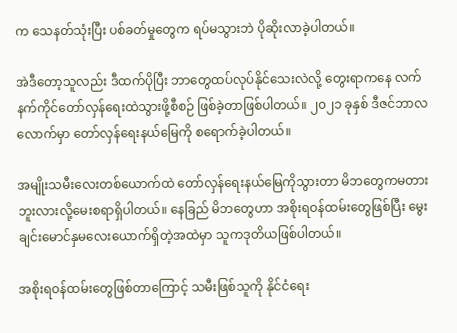က သေနတ်သုံးပြီး ပစ်ခတ်မှုတွေက ရပ်မသွားဘဲ ပိုဆိုးလာခဲ့ပါတယ်။

အဲဒီတော့သူလည်း ဒီထက်ပိုပြီး ဘာတွေထပ်လုပ်နိုင်သေးလဲလို့ တွေးရာကနေ လက်နက်ကိုင်တော်လှန်ရေးထဲသွားဖို့စီစဉ် ဖြစ်ခဲ့တာဖြစ်ပါတယ်။ ၂၀၂၁ ခုနှစ် ဒီဇင်ဘာလလောက်မှာ တော်လှန်ရေးနယ်မြေကို စရောက်ခဲ့ပါတယ်။

အမျိုးသမီးလေးတစ်ယောက်ထဲ တော်လှန်ရေးနယ်မြေကိုသွားတာ မိဘတွေကမတားဘူးလားလို့မေးစရာရှိပါတယ်။ နေခြည် မိဘတွေဟာ အစိုးရဝန်ထမ်းတွေဖြစ်ပြီး မွေးချင်းမောင်နှမလေးယောက်ရှိတဲ့အထဲမှာ သူကဒုတိယဖြစ်ပါတယ်။

အစိုးရဝန်ထမ်းတွေဖြစ်တာကြောင့် သမီးဖြစ်သူကို နိုင်ငံရေး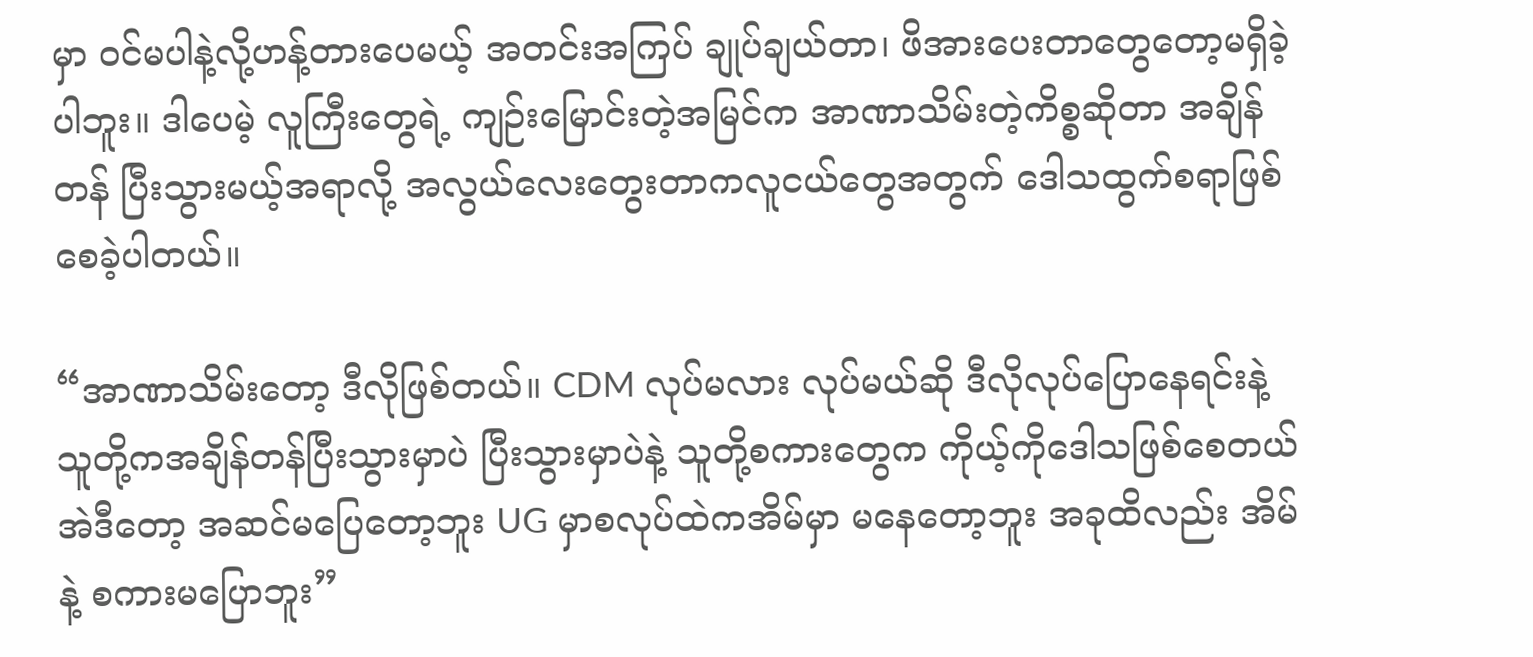မှာ ဝင်မပါနဲ့လို့ဟန့်တားပေမယ့် အတင်းအကြပ် ချုပ်ချယ်တာ၊ ဖိအားပေးတာတွေတော့မရှိခဲ့ပါဘူး။ ဒါပေမဲ့ လူကြီးတွေရဲ့ ကျဉ်းမြောင်းတဲ့အမြင်က အာဏာသိမ်းတဲ့ကိစ္စဆိုတာ အချိန်တန် ပြီးသွားမယ့်အရာလို့ အလွယ်လေးတွေးတာကလူငယ်တွေအတွက် ဒေါသထွက်စရာဖြစ်စေခဲ့ပါတယ်။

“အာဏာသိမ်းတော့ ဒီလိုဖြစ်တယ်။ CDM လုပ်မလား လုပ်မယ်ဆို ဒီလိုလုပ်ပြောနေရင်းနဲ့ သူတို့ကအချိန်တန်ပြီးသွားမှာပဲ ပြီးသွားမှာပဲနဲ့ သူတို့စကားတွေက ကိုယ့်ကိုဒေါသဖြစ်စေတယ် အဲဒီတော့ အဆင်မပြေတော့ဘူး UG မှာစလုပ်ထဲကအိမ်မှာ မနေတော့ဘူး အခုထိလည်း အိမ်နဲ့ စကားမပြောဘူး”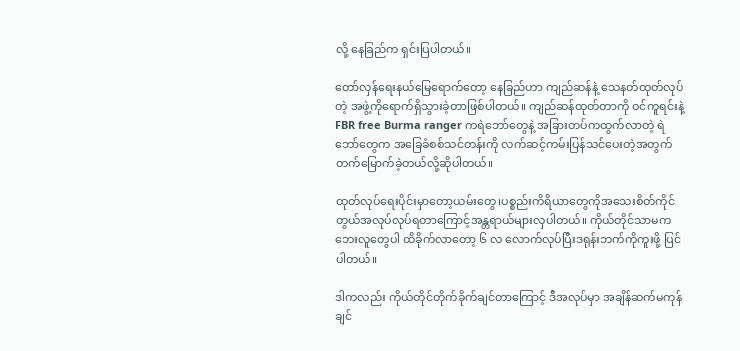လို့ နေခြည်က ရှင်းပြပါတယ်။

တော်လှန်ရေးနယ်မြေရောက်တော့ နေခြည်ဟာ ကျည်ဆန်နဲ့ သေနတ်ထုတ်လုပ်တဲ့ အဖွဲ့ကိုရောက်ရှိသွားခဲ့တာဖြစ်ပါတယ်။ ကျည်ဆန်ထုတ်တာကို ဝင်ကူရင်းနဲ့ FBR free Burma ranger ကရဲဘော်တွေနဲ့ အခြားတပ်ကထွက်လာတဲ့ ရဲဘော်တွေက အခြေခံစစ်သင်တန်းကို လက်ဆင့်ကမ်းပြန်သင်ပေးတဲ့အတွက် တက်မြောက်ခဲ့တယ်လို့ဆိုပါတယ်။

ထုတ်လုပ်ရေးပိုင်းမှာတော့ယမ်းတွေ၊ပစ္စည်းကိရိယာတွေကိုအသေးစိတ်ကိုင်တွယ်အလုပ်လုပ်ရတာကြောင့်အန္တရာယ်များလှပါတယ်။ ကိုယ်တိုင်သာမက ဘေးလူတွေပါ ထိခိုက်လာတော့ ၆ လ လောက်လုပ်ပြီးဒရုန်းဘက်ကိုကူးဖို့ ပြင်ပါတယ်။

ဒါကလည်း ကိုယ်တိုင်တိုက်ခိုက်ချင်တာကြောင့် ဒီအလုပ်မှာ အချိန်ဆက်မကုန်ချင်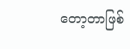တော့တာဖြစ်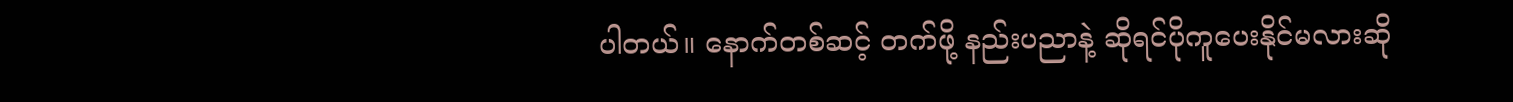ပါတယ်။ နောက်တစ်ဆင့် တက်ဖို့ နည်းပညာနဲ့ ဆိုရင်ပိုကူပေးနိုင်မလားဆို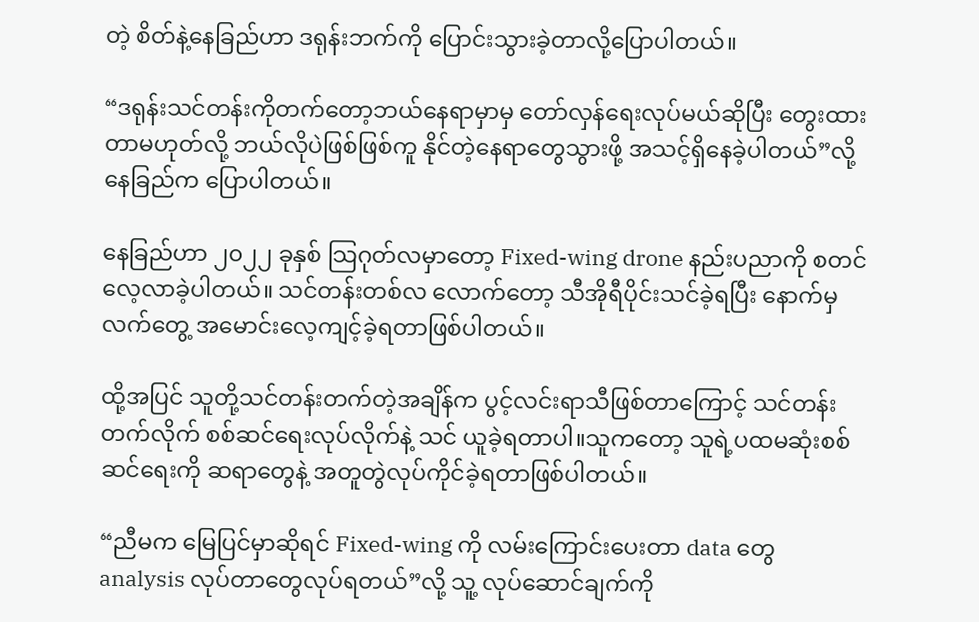တဲ့ စိတ်နဲ့နေခြည်ဟာ ဒရုန်းဘက်ကို ပြောင်းသွားခဲ့တာလို့ပြောပါတယ်။

“ဒရုန်းသင်တန်းကိုတက်တော့ဘယ်နေရာမှာမှ တော်လှန်ရေးလုပ်မယ်ဆိုပြီး တွေးထားတာမဟုတ်လို့ ဘယ်လိုပဲဖြစ်ဖြစ်ကူ နိုင်တဲ့နေရာတွေသွားဖို့ အသင့်ရှိနေခဲ့ပါတယ်”လို့ နေခြည်က ပြောပါတယ်။

နေခြည်ဟာ ၂၀၂၂ ခုနှစ် သြဂုတ်လမှာတော့ Fixed-wing drone နည်းပညာကို စတင်လေ့လာခဲ့ပါတယ်။ သင်တန်းတစ်လ လောက်တော့ သီအိုရီပိုင်းသင်ခဲ့ရပြီး နောက်မှလက်တွေ့ အမောင်းလေ့ကျင့်ခဲ့ရတာဖြစ်ပါတယ်။

ထို့အပြင် သူတို့သင်တန်းတက်တဲ့အချိန်က ပွင့်လင်းရာသီဖြစ်တာကြောင့် သင်တန်းတက်လိုက် စစ်ဆင်ရေးလုပ်လိုက်နဲ့ သင် ယူခဲ့ရတာပါ။သူကတော့ သူရဲ့ပထမဆုံးစစ်ဆင်ရေးကို ဆရာတွေနဲ့ အတူတွဲလုပ်ကိုင်ခဲ့ရတာဖြစ်ပါတယ်။

“ညီမက မြေပြင်မှာဆိုရင် Fixed-wing ကို လမ်းကြောင်းပေးတာ data တွေ analysis လုပ်တာတွေလုပ်ရတယ်”လို့ သူ့ လုပ်ဆောင်ချက်ကို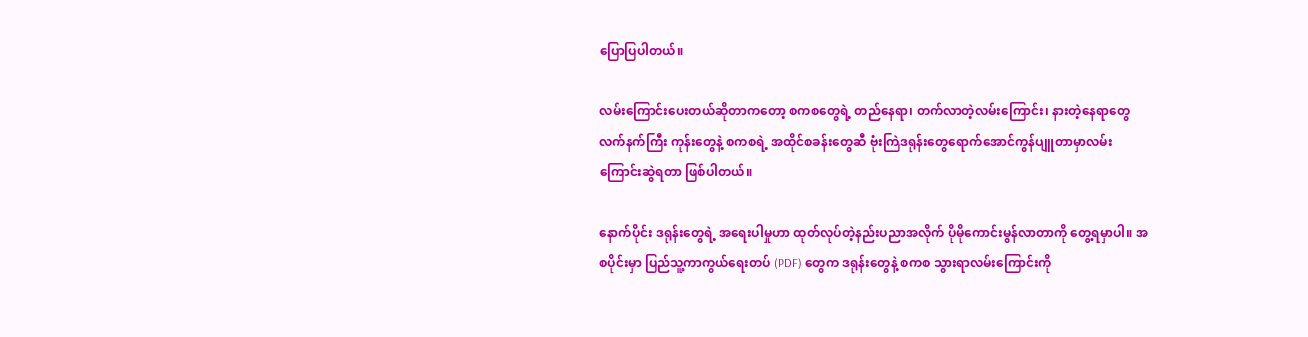ပြောပြပါတယ်။

လမ်းကြောင်းပေးတယ်ဆိုတာကတော့ စကစတွေရဲ့ တည်နေရာ၊ တက်လာတဲ့လမ်းကြောင်း၊ နားတဲ့နေရာတွေလက်နက်ကြီး ကုန်းတွေနဲ့ စကစရဲ့ အထိုင်စခန်းတွေဆီ ဗုံးကြဲဒရုန်းတွေရောက်အောင်ကွန်ပျူတာမှာလမ်းကြောင်းဆွဲရတာ ဖြစ်ပါတယ်။

နောက်ပိုင်း ဒရုန်းတွေရဲ့ အရေးပါမှုဟာ ထုတ်လုပ်တဲ့နည်းပညာအလိုက် ပိုမိုကောင်းမွန်လာတာကို တွေ့ရမှာပါ။ အစပိုင်းမှာ ပြည်သူ့ကာကွယ်ရေးတပ် (PDF) တွေက ဒရုန်းတွေနဲ့ စကစ သွားရာလမ်းကြောင်းကို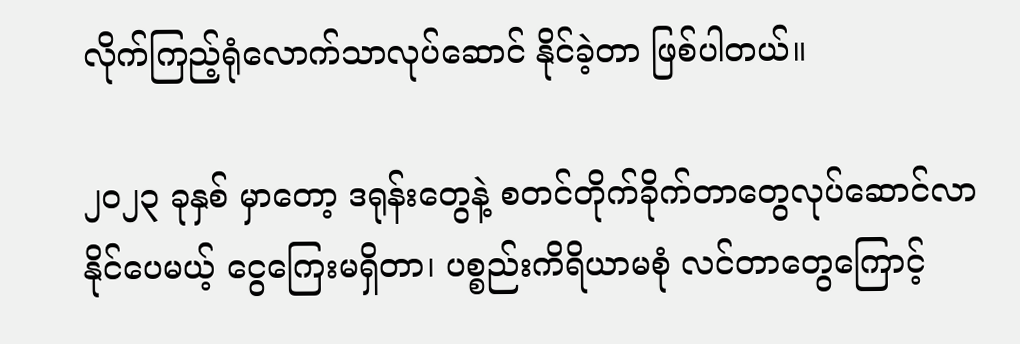လိုက်ကြည့်ရုံလောက်သာလုပ်ဆောင် နိုင်ခဲ့တာ ဖြစ်ပါတယ်။

၂၀၂၃ ခုနှစ် မှာတော့ ဒရုန်းတွေနဲ့ စတင်တိုက်ခိုက်တာတွေလုပ်ဆောင်လာနိုင်ပေမယ့် ငွေကြေးမရှိတာ၊ ပစ္စည်းကိရိယာမစုံ လင်တာတွေကြောင့်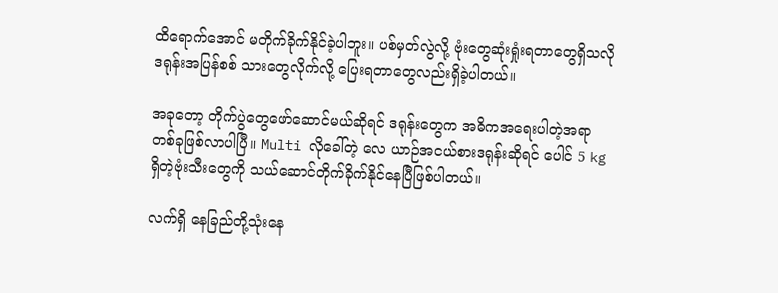ထိရောက်အောင် မတိုက်ခိုက်နိုင်ခဲ့ပါဘူး။ ပစ်မှတ်လွဲလို့ ဗုံးတွေဆုံးရှုံးရတာတွေရှိသလို ဒရုန်းအပြန်စစ် သားတွေလိုက်လို့ ပြေးရတာတွေလည်းရှိခဲ့ပါတယ်။

အခုတော့ တိုက်ပွဲတွေဖော်ဆောင်မယ်ဆိုရင် ဒရုန်းတွေက အဓိကအရေးပါတဲ့အရာတစ်ခုဖြစ်လာပါပြီ။ Multi လိုခေါ်တဲ့ လေ ယာဉ်အငယ်စားဒရုန်းဆိုရင် ပေါင် 5 kg ရှိတဲ့ဗုံးသီးတွေကို သယ်ဆောင်တိုက်ခိုက်နိုင်နေပြီဖြစ်ပါတယ်။

လက်ရှိ နေခြည်တို့သုံးနေ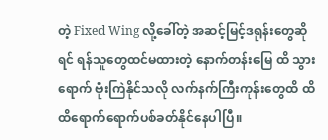တဲ့ Fixed Wing လို့ခေါ်တဲ့ အဆင့်မြင့်ဒရုန်းတွေဆိုရင် ရန်သူတွေထင်မထားတဲ့ နောက်တန်းမြေ ထိ သွားရောက် ဗုံးကြဲနိုင်သလို လက်နက်ကြီးကုန်းတွေထိ ထိထိရောက်ရောက်ပစ်ခတ်နိုင်နေပါပြီ။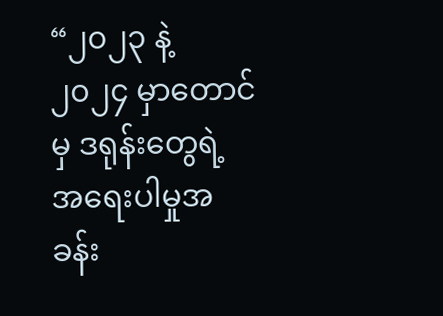“၂၀၂၃ နဲ့ ၂၀၂၄ မှာတောင်မှ ဒရုန်းတွေရဲ့ အရေးပါမှုအခန်း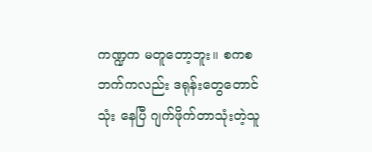ကဏ္ဍက မတူတော့ဘူး။ စကစဘက်ကလည်း ဒရုန်းတွေတောင်သုံး နေပြီ ဂျက်ဖိုက်တာသုံးတဲ့သူ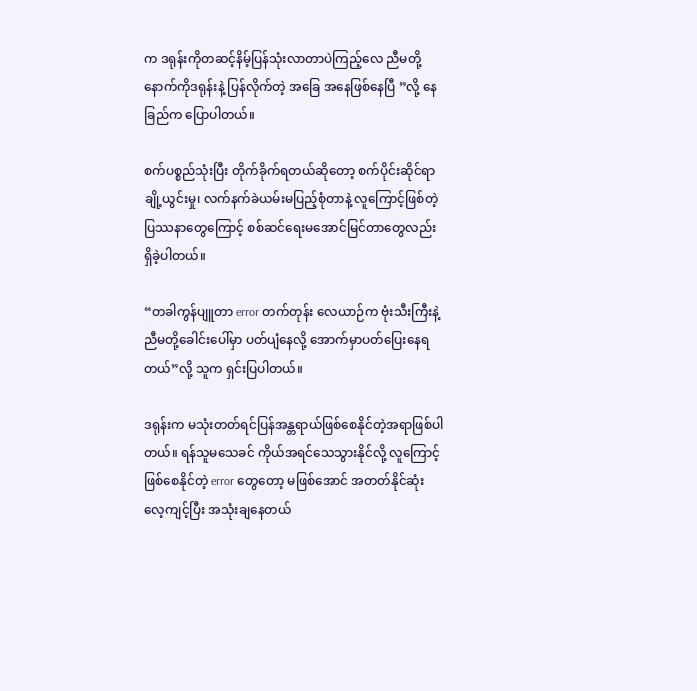က ဒရုန်းကိုတဆင့်နိမ့်ပြန်သုံးလာတာပဲကြည့်လေ ညီမတို့နောက်ကိုဒရုန်းနဲ့ ပြန်လိုက်တဲ့ အခြေ အနေဖြစ်နေပြီ ”လို့ နေခြည်က ပြောပါတယ်။

စက်ပစ္စည်သုံးပြီး တိုက်ခိုက်ရတယ်ဆိုတော့ စက်ပိုင်းဆိုင်ရာချို့ယွင်းမှု၊ လက်နက်ခဲယမ်းမပြည့်စုံတာနဲ့ လူကြောင့်ဖြစ်တဲ့ ပြဿနာတွေကြောင့် စစ်ဆင်ရေးမအောင်မြင်တာတွေလည်း ရှိခဲ့ပါတယ်။

“တခါကွန်ပျူတာ error တက်တုန်း လေယာဉ်က ဗုံးသီးကြီးနဲ့ ညီမတို့ခေါင်းပေါ်မှာ ပတ်ပျံနေလို့ အောက်မှာပတ်ပြေးနေရ တယ်”လို့ သူက ရှင်းပြပါတယ်။

ဒရုန်းက မသုံးတတ်ရင်ပြန်အန္တရာယ်ဖြစ်စေနိုင်တဲ့အရာဖြစ်ပါတယ်။ ရန်သူမသေခင် ကိုယ်အရင်သေသွားနိုင်လို့ လူကြောင့် ဖြစ်စေနိုင်တဲ့ error တွေတော့ မဖြစ်အောင် အတတ်နိုင်ဆုံးလေ့ကျင့်ပြီး အသုံးချနေတယ်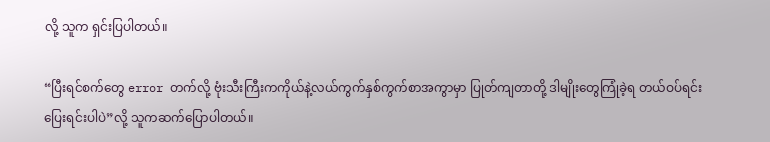လို့ သူက ရှင်းပြပါတယ်။

“ပြီးရင်စက်တွေ error တက်လို့ ဗုံးသီးကြီးကကိုယ်နဲ့လယ်ကွက်နှစ်ကွက်စာအကွာမှာ ပြုတ်ကျတာတို့ ဒါမျိုးတွေကြုံခဲ့ရ တယ်ဝပ်ရင်း ပြေးရင်းပါပဲ”လို့ သူကဆက်ပြောပါတယ်။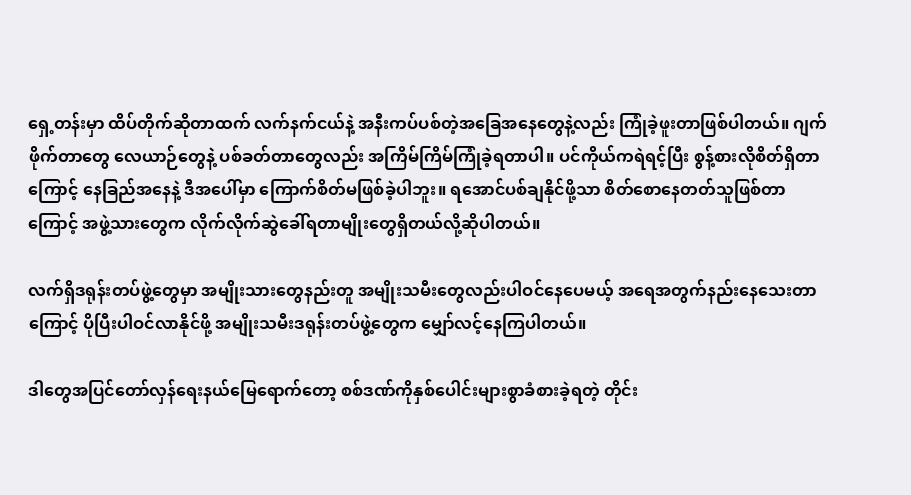ရှေ့တန်းမှာ ထိပ်တိုက်ဆိုတာထက် လက်နက်ငယ်နဲ့ အနီးကပ်ပစ်တဲ့အခြေအနေတွေနဲ့လည်း ကြုံခဲ့ဖူးတာဖြစ်ပါတယ်။ ဂျက် ဖိုက်တာတွေ လေယာဉ်တွေနဲ့ ပစ်ခတ်တာတွေလည်း အကြိမ်ကြိမ်ကြုံခဲ့ရတာပါ။ ပင်ကိုယ်ကရဲရင့်ပြီး စွန့်စားလိုစိတ်ရှိတာ ကြောင့် နေခြည်အနေနဲ့ ဒီအပေါ်မှာ ကြောက်စိတ်မဖြစ်ခဲ့ပါဘူး။ ရအောင်ပစ်ချနိုင်ဖို့သာ စိတ်စောနေတတ်သူဖြစ်တာကြောင့် အဖွဲ့သားတွေက လိုက်လိုက်ဆွဲခေါ်ရတာမျိုးတွေရှိတယ်လို့ဆိုပါတယ်။

လက်ရှိဒရုန်းတပ်ဖွဲ့တွေမှာ အမျိုးသားတွေနည်းတူ အမျိုးသမီးတွေလည်းပါဝင်နေပေမယ့် အရေအတွက်နည်းနေသေးတာ ကြောင့် ပိုပြီးပါဝင်လာနိုင်ဖို့ အမျိုးသမီးဒရုန်းတပ်ဖွဲ့တွေက မျှော်လင့်နေကြပါတယ်။

ဒါတွေအပြင်တော်လှန်ရေးနယ်မြေရောက်တော့ စစ်ဒဏ်ကိုနှစ်ပေါင်းများစွာခံစားခဲ့ရတဲ့ တိုင်း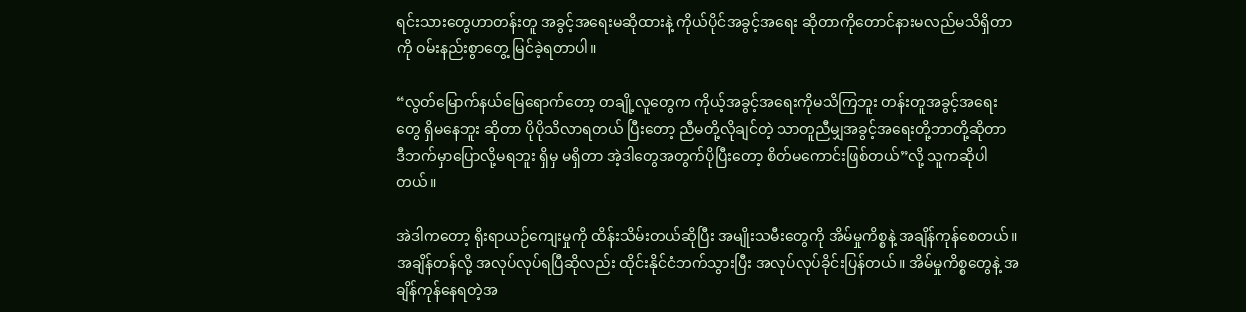ရင်းသားတွေဟာတန်းတူ အခွင့်အရေးမဆိုထားနဲ့ ကိုယ်ပိုင်အခွင့်အရေး ဆိုတာကိုတောင်နားမလည်မသိရှိတာကို ဝမ်းနည်းစွာတွေ့ မြင်ခဲ့ရတာပါ။

“လွတ်မြောက်နယ်မြေရောက်တော့ တချို့လူတွေက ကိုယ့်အခွင့်အရေးကိုမသိကြဘူး တန်းတူအခွင့်အရေးတွေ ရှိမနေဘူး ဆိုတာ ပိုပိုသိလာရတယ် ပြီးတော့ ညီမတို့လိုချင်တဲ့ သာတူညီမျှအခွင့်အရေးတို့ဘာတို့ဆိုတာ ဒီဘက်မှာပြောလို့မရဘူး ရှိမှ မရှိတာ အဲ့ဒါတွေအတွက်ပိုပြီးတော့ စိတ်မကောင်းဖြစ်တယ်”လို့ သူကဆိုပါတယ်။

အဲဒါကတော့ ရိုးရာယဉ်ကျေးမှုကို ထိန်းသိမ်းတယ်ဆိုပြီး အမျိုးသမီးတွေကို အိမ်မှုကိစ္စနဲ့ အချိန်ကုန်စေတယ်။  အချိန်တန်လို့ အလုပ်လုပ်ရပြီဆိုလည်း ထိုင်းနိုင်ငံဘက်သွားပြီး အလုပ်လုပ်ခိုင်းပြန်တယ်။ အိမ်မှုကိစ္စတွေနဲ့ အချိန်ကုန်နေရတဲ့အ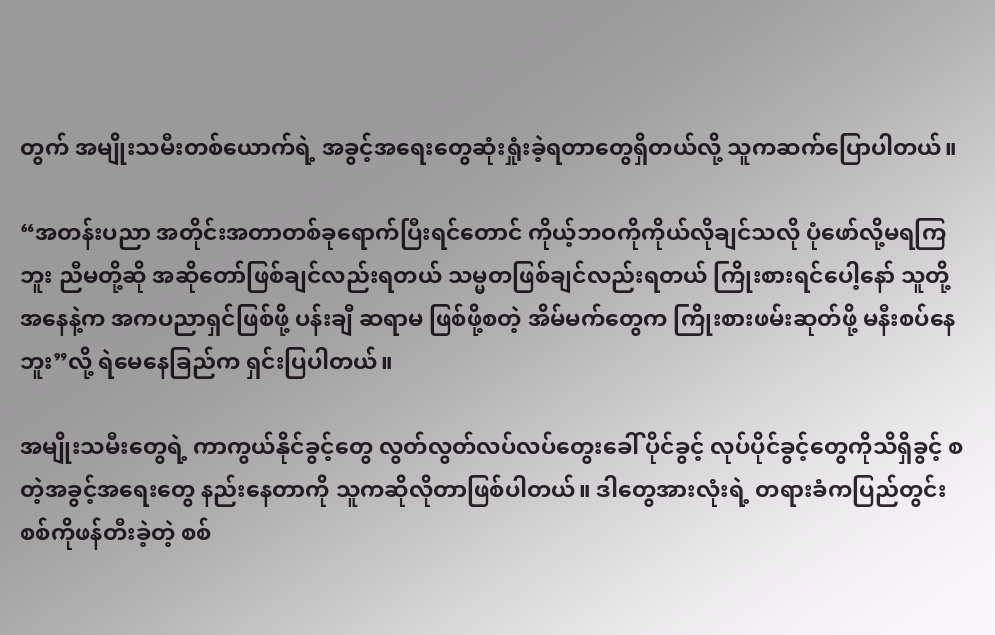တွက် အမျိုးသမီးတစ်ယောက်ရဲ့ အခွင့်အရေးတွေဆုံးရှုံးခဲ့ရတာတွေရှိတယ်လို့ သူကဆက်ပြောပါတယ်။

“အတန်းပညာ အတိုင်းအတာတစ်ခုရောက်ပြီးရင်တောင် ကိုယ့်ဘဝကိုကိုယ်လိုချင်သလို ပုံဖော်လို့မရကြဘူး ညီမတို့ဆို အဆိုတော်ဖြစ်ချင်လည်းရတယ် သမ္မတဖြစ်ချင်လည်းရတယ် ကြိုးစားရင်ပေါ့နော် သူတို့အနေနဲ့က အကပညာရှင်ဖြစ်ဖို့ ပန်းချီ ဆရာမ ဖြစ်ဖို့စတဲ့ အိမ်မက်တွေက ကြိုးစားဖမ်းဆုတ်ဖို့ မနီး‌စပ်နေဘူး”လို့ ရဲမေနေခြည်က ရှင်းပြပါတယ်။

အမျိုးသမီးတွေရဲ့ ကာကွယ်နိုင်ခွင့်တွေ လွတ်လွတ်လပ်လပ်တွေးခေါ် ပိုင်ခွင့် လုပ်ပိုင်ခွင့်တွေကိုသိရှိခွင့် စတဲ့အခွင့်အရေးတွေ နည်းနေတာကို သူကဆိုလိုတာဖြစ်ပါတယ်။ ဒါတွေအားလုံးရဲ့ တရားခံကပြည်တွင်းစစ်ကိုဖန်တီးခဲ့တဲ့ စစ်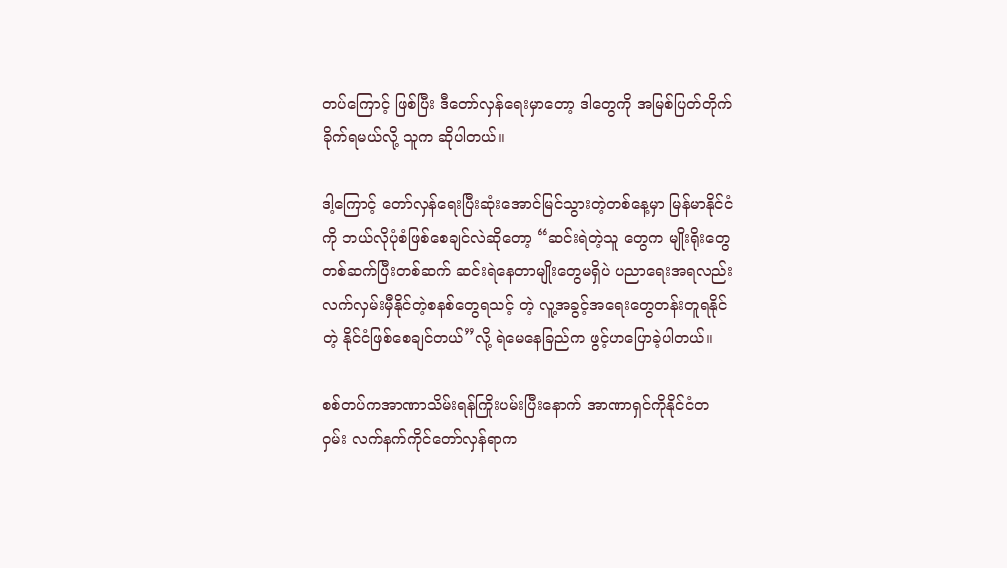တပ်ကြောင့် ဖြစ်ပြီး ဒီတော်လှန်ရေးမှာတော့ ဒါတွေကို အမြစ်ပြတ်တိုက်ခိုက်ရမယ်လို့ သူက ဆိုပါတယ်။

ဒါ့ကြောင့် တော်လှန်ရေးပြီးဆုံးအောင်မြင်သွားတဲ့တစ်နေ့မှာ မြန်မာနိုင်ငံကို ဘယ်လိုပုံစံဖြစ်စေချင်လဲဆိုတော့ “ဆင်းရဲတဲ့သူ တွေက မျိုးရိုးတွေတစ်ဆက်ပြီးတစ်ဆက် ဆင်းရဲနေတာမျိုးတွေမရှိပဲ ပညာရေးအရလည်းလက်လှမ်းမှီနိုင်တဲ့စနစ်တွေရသင့် တဲ့ လူ့အခွင့်အရေးတွေတန်းတူရ‌နိုင်တဲ့ နိုင်ငံဖြစ်စေချင်တယ်”လို့ ရဲမေနေခြည်က ဖွင့်ဟပြောခဲ့ပါတယ်။

စစ်တပ်ကအာဏာသိမ်းရန်ကြိုးပမ်းပြီးနောက် အာဏာရှင်ကိုနိုင်ငံတဝှမ်း လက်နက်ကိုင်တော်လှန်ရာက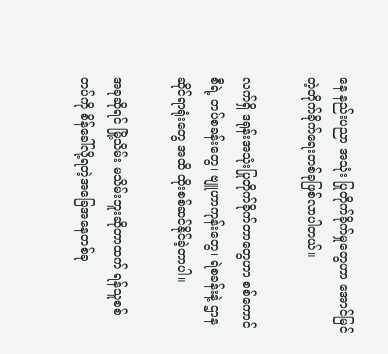နေ နည်းပညာ အသုံး ပြုတိုက်ခိုက်မှုတွေဟာ အောင်မြင်တဲ့တိုက်ခိုက်ရေးတစ်ခုဖြစ်လာပါတယ်။

လက်ရှိ ဒရုန်းအသုံးပြုတိုက်ခိုက်တာတွေဟာ စစ်ကောင်စီရဲ့ တပ်စခန်းတွေ၊ ဗျူဟာကုန်းတွေ၊ ရဲစခန်းနဲ့ ဌာနဆိုင်ရာရုံးတွေ အထိ ထိုးစစ်ဆင်နိုင်ခဲ့တာပါ။

အခုဆိုရင် မြို့သိမ်း မသိမ်းဘူးဆိုတာထက် ရန်သူစစ်တပ်ကို စိန်ခေါ်လို့ရတဲ့အခြေအနေတစ်ခု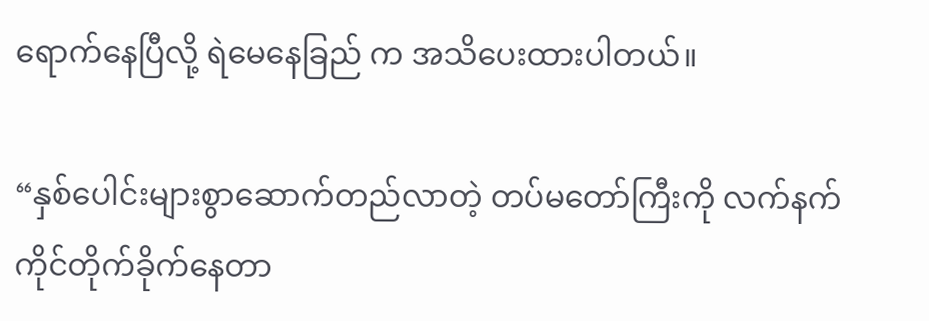ရောက်နေပြီလို့ ရဲမေနေခြည် က အသိပေးထားပါတယ်။

“နှစ်ပေါင်းများစွာဆောက်တည်လာတဲ့ တပ်မတော်ကြီးကို လက်နက်ကိုင်တိုက်ခိုက်နေတာ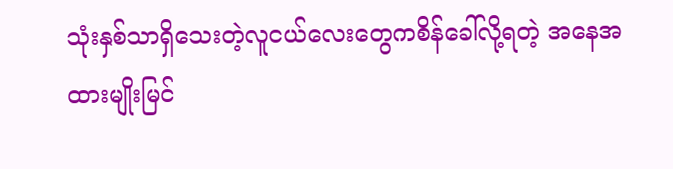သုံးနှစ်သာရှိသေးတဲ့လူငယ်လေးတွေကစိန်ခေါ်လို့ရတဲ့ အနေအထားမျိုးမြင်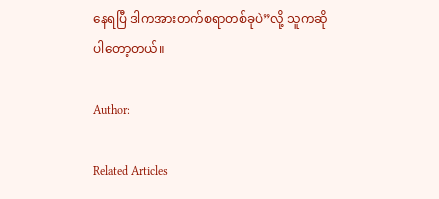နေရပြီ ဒါကအားတက်စရာတစ်ခုပဲ”လို့ သူကဆိုပါတော့တယ်။

Author:

Related Articles